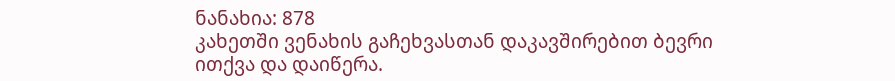ნანახია: 878
კახეთში ვენახის გაჩეხვასთან დაკავშირებით ბევრი ითქვა და დაიწერა.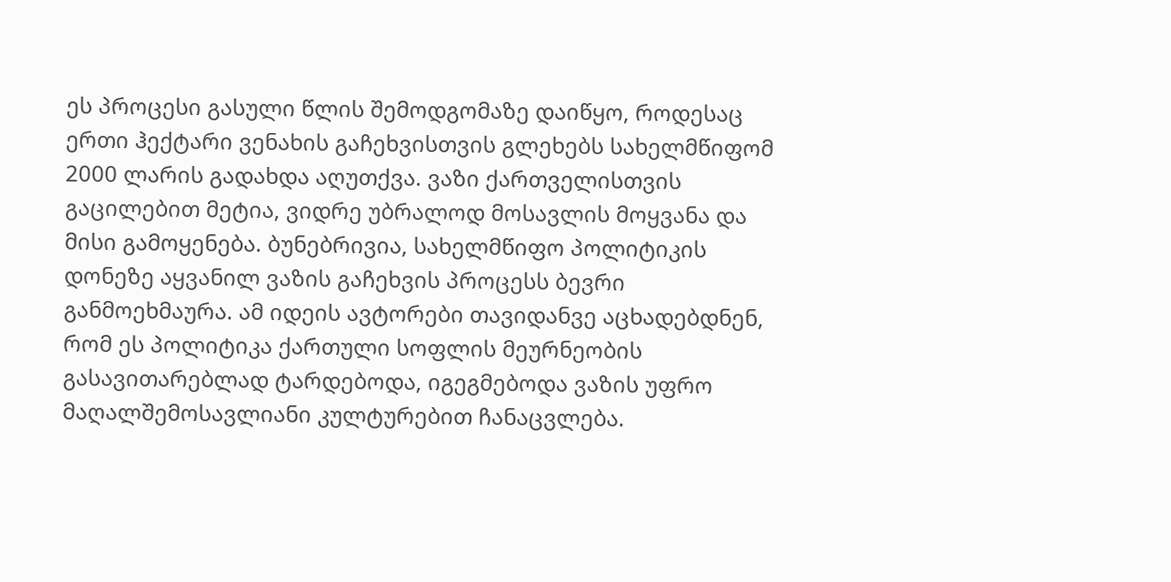ეს პროცესი გასული წლის შემოდგომაზე დაიწყო, როდესაც ერთი ჰექტარი ვენახის გაჩეხვისთვის გლეხებს სახელმწიფომ 2000 ლარის გადახდა აღუთქვა. ვაზი ქართველისთვის გაცილებით მეტია, ვიდრე უბრალოდ მოსავლის მოყვანა და მისი გამოყენება. ბუნებრივია, სახელმწიფო პოლიტიკის დონეზე აყვანილ ვაზის გაჩეხვის პროცესს ბევრი განმოეხმაურა. ამ იდეის ავტორები თავიდანვე აცხადებდნენ, რომ ეს პოლიტიკა ქართული სოფლის მეურნეობის გასავითარებლად ტარდებოდა, იგეგმებოდა ვაზის უფრო მაღალშემოსავლიანი კულტურებით ჩანაცვლება.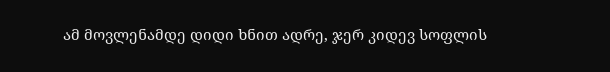ამ მოვლენამდე დიდი ხნით ადრე, ჯერ კიდევ სოფლის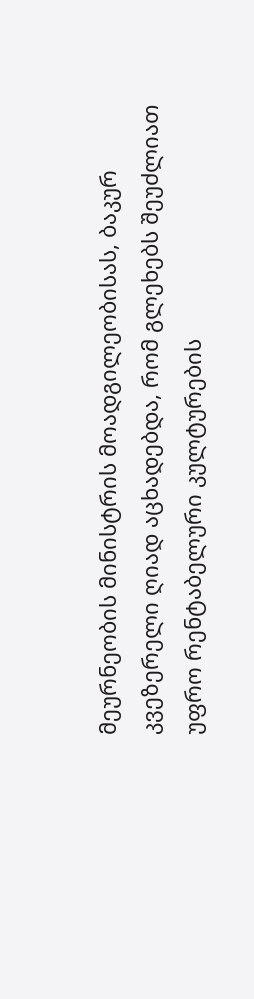მეურნეობის მინისტრის მოადგილეობისას, ბაკურ კვეზერელი ღიად აცხადებდა, რომ გლეხებს შეუძლიათ უფრო რენტაბელური კულტურების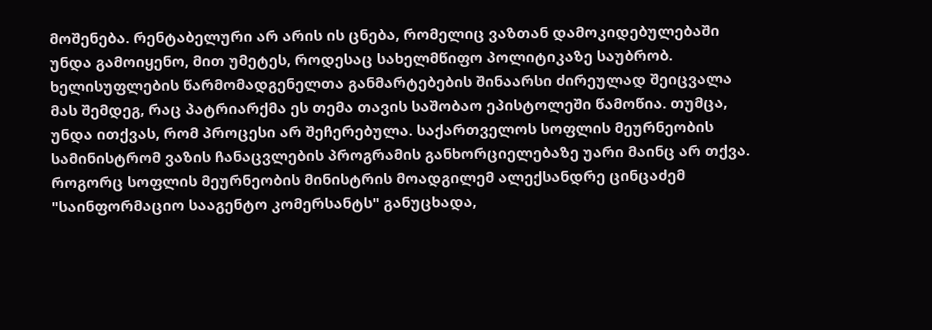მოშენება. რენტაბელური არ არის ის ცნება, რომელიც ვაზთან დამოკიდებულებაში უნდა გამოიყენო, მით უმეტეს, როდესაც სახელმწიფო პოლიტიკაზე საუბრობ. ხელისუფლების წარმომადგენელთა განმარტებების შინაარსი ძირეულად შეიცვალა მას შემდეგ, რაც პატრიარქმა ეს თემა თავის საშობაო ეპისტოლეში წამოწია. თუმცა, უნდა ითქვას, რომ პროცესი არ შეჩერებულა. საქართველოს სოფლის მეურნეობის სამინისტრომ ვაზის ჩანაცვლების პროგრამის განხორციელებაზე უარი მაინც არ თქვა. როგორც სოფლის მეურნეობის მინისტრის მოადგილემ ალექსანდრე ცინცაძემ "საინფორმაციო სააგენტო კომერსანტს" განუცხადა,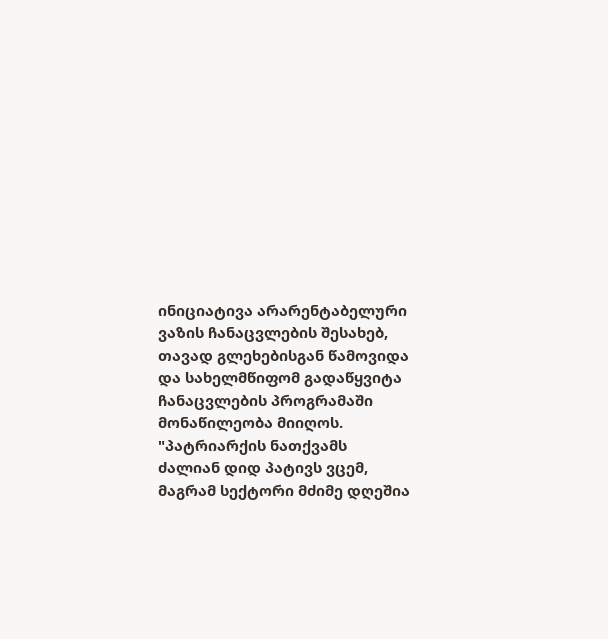ინიციატივა არარენტაბელური ვაზის ჩანაცვლების შესახებ, თავად გლეხებისგან წამოვიდა და სახელმწიფომ გადაწყვიტა ჩანაცვლების პროგრამაში მონაწილეობა მიიღოს. "პატრიარქის ნათქვამს ძალიან დიდ პატივს ვცემ, მაგრამ სექტორი მძიმე დღეშია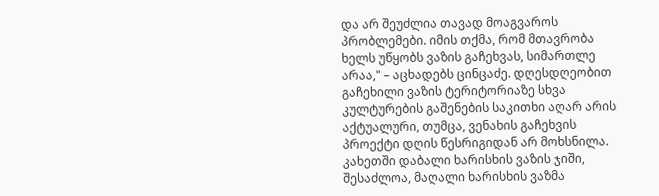და არ შეუძლია თავად მოაგვაროს პრობლემები. იმის თქმა, რომ მთავრობა ხელს უწყობს ვაზის გაჩეხვას, სიმართლე არაა," – აცხადებს ცინცაძე. დღესდღეობით გაჩეხილი ვაზის ტერიტორიაზე სხვა კულტურების გაშენების საკითხი აღარ არის აქტუალური, თუმცა, ვენახის გაჩეხვის პროექტი დღის წესრიგიდან არ მოხსნილა. კახეთში დაბალი ხარისხის ვაზის ჯიში, შესაძლოა, მაღალი ხარისხის ვაზმა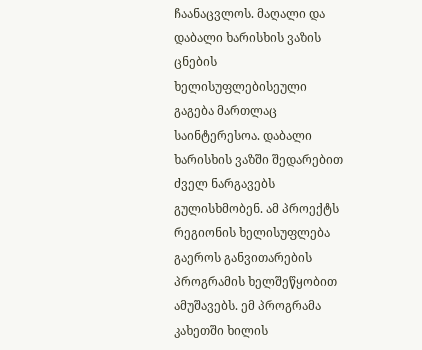ჩაანაცვლოს. მაღალი და დაბალი ხარისხის ვაზის ცნების ხელისუფლებისეული გაგება მართლაც საინტერესოა. დაბალი ხარისხის ვაზში შედარებით ძველ ნარგავებს გულისხმობენ. ამ პროექტს რეგიონის ხელისუფლება გაეროს განვითარების პროგრამის ხელშეწყობით ამუშავებს. ემ პროგრამა კახეთში ხილის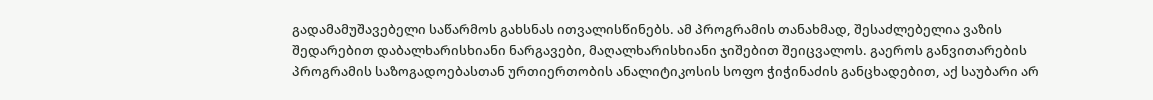გადამამუშავებელი საწარმოს გახსნას ითვალისწინებს. ამ პროგრამის თანახმად, შესაძლებელია ვაზის შედარებით დაბალხარისხიანი ნარგავები, მაღალხარისხიანი ჯიშებით შეიცვალოს. გაეროს განვითარების პროგრამის საზოგადოებასთან ურთიერთობის ანალიტიკოსის სოფო ჭიჭინაძის განცხადებით, აქ საუბარი არ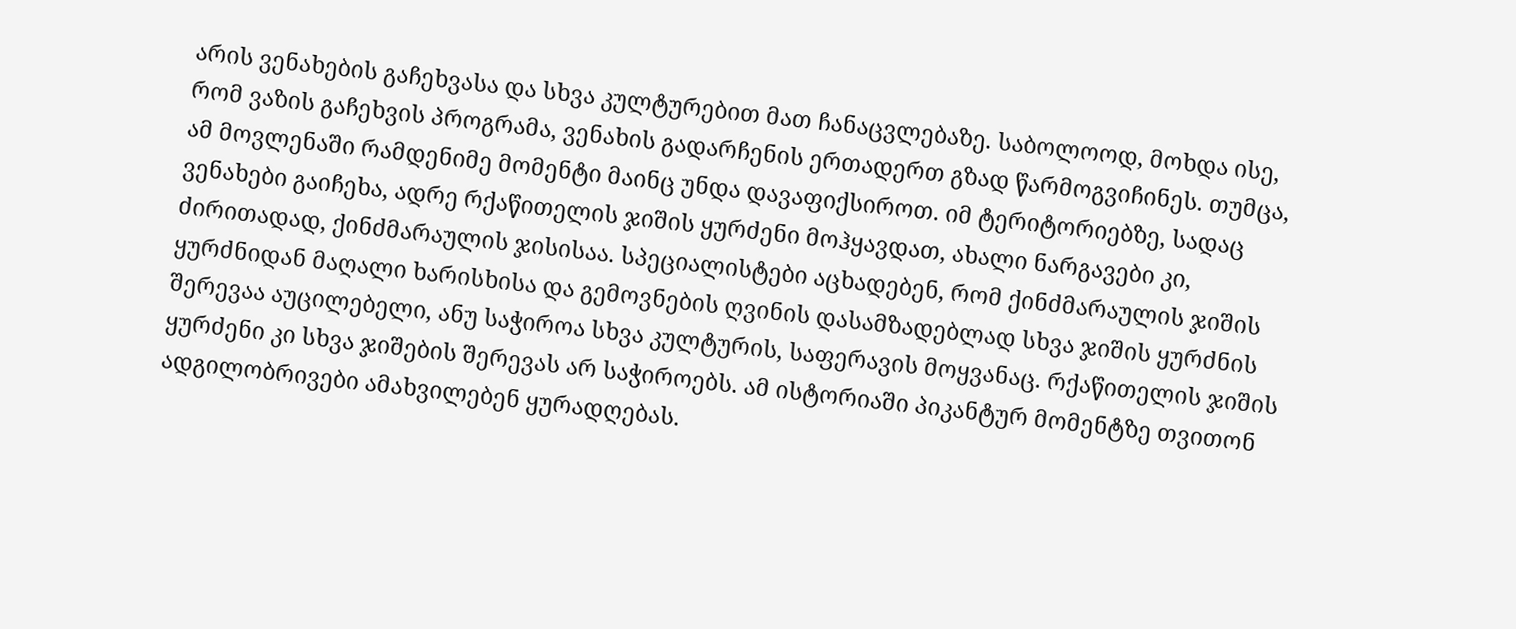არის ვენახების გაჩეხვასა და სხვა კულტურებით მათ ჩანაცვლებაზე. საბოლოოდ, მოხდა ისე, რომ ვაზის გაჩეხვის პროგრამა, ვენახის გადარჩენის ერთადერთ გზად წარმოგვიჩინეს. თუმცა, ამ მოვლენაში რამდენიმე მომენტი მაინც უნდა დავაფიქსიროთ. იმ ტერიტორიებზე, სადაც ვენახები გაიჩეხა, ადრე რქაწითელის ჯიშის ყურძენი მოჰყავდათ, ახალი ნარგავები კი, ძირითადად, ქინძმარაულის ჯისისაა. სპეციალისტები აცხადებენ, რომ ქინძმარაულის ჯიშის ყურძნიდან მაღალი ხარისხისა და გემოვნების ღვინის დასამზადებლად სხვა ჯიშის ყურძნის შერევაა აუცილებელი, ანუ საჭიროა სხვა კულტურის, საფერავის მოყვანაც. რქაწითელის ჯიშის ყურძენი კი სხვა ჯიშების შერევას არ საჭიროებს. ამ ისტორიაში პიკანტურ მომენტზე თვითონ ადგილობრივები ამახვილებენ ყურადღებას.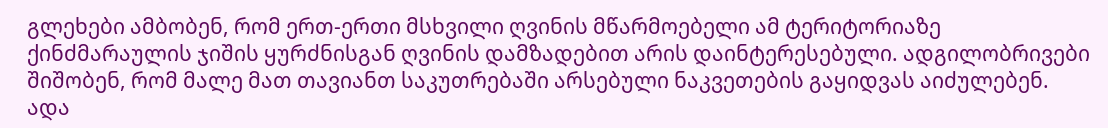გლეხები ამბობენ, რომ ერთ-ერთი მსხვილი ღვინის მწარმოებელი ამ ტერიტორიაზე ქინძმარაულის ჯიშის ყურძნისგან ღვინის დამზადებით არის დაინტერესებული. ადგილობრივები შიშობენ, რომ მალე მათ თავიანთ საკუთრებაში არსებული ნაკვეთების გაყიდვას აიძულებენ.
ადა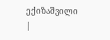ექიზაშვილი
|